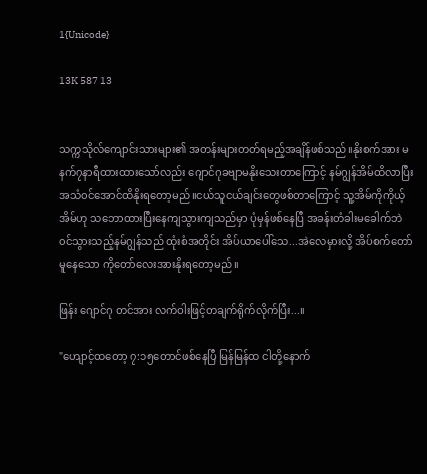1{Unicode}

13K 587 13


သက္ကသိုလ်ကျောင်းသားများ၏ အတန်းများတတ်ရမည့်အချိန်ဖစ်သည်။နိုးစက်အား မနက်၇နာရီထားထားသော်လည်း ဂျောင်ဂုခဗျာမနိုးသေးတာကြောင့် နမ်ဂျွန်အိမ်ထိလာပြီး အသံ၀င်အောင်ထိနိုးရတော့မည်။ငယ်သူငယ်ချင်းတွေဖစ်တာကြောင့် သူ့အိမ်ကိုကိုယ့်အိမ်ဟု သဘောထားပြီးနေကျသွားကျသည်မှာ ပုံမှန်ဖစ်နေပြီ အခန်းတံခါးမခေါက်ဘဲ ၀င်သွားသည့်နမ်ဂျွန်သည် ထုံးစံအတိုင်း အိပ်ယာပေါ်သေ...အဲလေမှားလို့ အိပ်စက်တော်မူနေသော ‌ကိုတော်လေးအားနိုးရတော့မည်။

ဖြန်း ဂျောင်ဂု တင်အား လက်ဝါးဖြင့်တချက်ရိုက်လိုက်ပြီး...။

"ဟျောင့်ထ‌တော့ ၇:၁၅တောင်ဖစ်နေပြီ မြန်မြန်ထ ငါတို့နောက်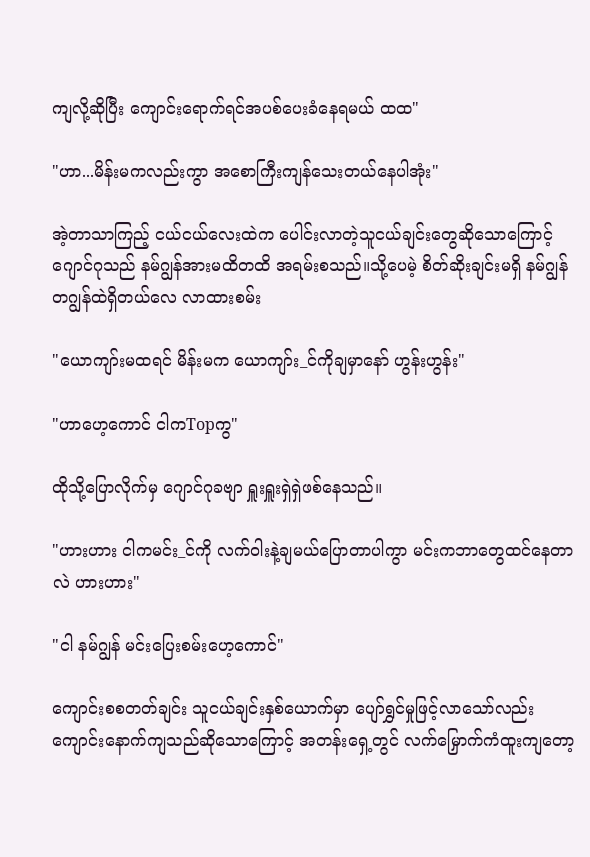ကျလို့ဆိုပြီး ကျောင်းရောက်ရင်အပစ်ပေးခံနေရမယ် ထထ"

"ဟာ...မိန်းမကလည်းကွာ အစောကြီးကျန်သေးတယ်နေပါအုံး"

အဲ့တာသာကြည့် ငယ်ငယ်လေးထဲက ပေါင်းလာတဲ့သူငယ်ချင်းတွေဆိုသောကြောင့် ဂျောင်ဂုသည် နမ်ဂျွန်အားမထိတထိ အရမ်းစသည်။သို့ပေမဲ့ စိတ်ဆိုးချင်းမရှိ နမ်ဂျွန် တဂျွန်ထဲရှိတယ်လေ လာထားစမ်း

"ယောကျာ်းမထရင် မိန်းမက ယောကျာ်း_င်ကိုချမှာနော် ဟွန်းဟွန်း"

"ဟာဟေ့ကောင် ငါကTopကွ"

ထိုသို့ပြောလိုက်မှ ဂျောင်ဂုခဗျာ ရှူးရှူးရှဲရှဲဖစ်နေသည်။

"ဟားဟား ငါကမင်း_င်ကို လက်ဝါးနဲ့ချမယ်ပြောတာပါကွာ မင်းကဘာတွေထင်နေတာလဲ ဟားဟား"

"ငါ နမ်ဂျွန် မင်းပြေးစမ်းဟေ့ကောင်"

ကျောင်းစစတတ်ချင်း သူငယ်ချင်းနှစ်ယောက်မှာ ပျော်ရွှင်မှုဖြင့်လာသော်လည်း ကျောင်းနောက်ကျသည်ဆိုသောကြောင့် အတန်းရှေ့တွင် လက်မြှောက်ကံထူးကျတော့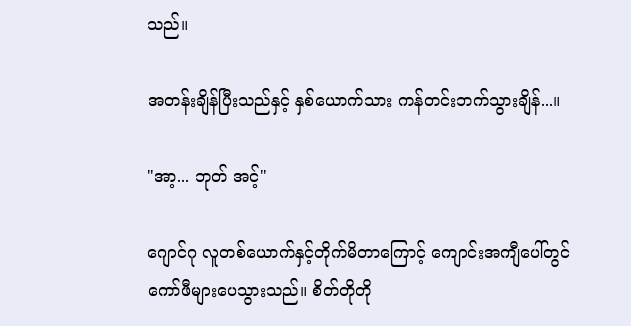သည်။

အတန်းချိန်ပြီးသည်နှင့် နှစ်ယောက်သား ကန်တင်းဘက်သွားချိန်...။

"အာ့... ဘုတ် အင့်"

ဂျောင်ဂု လူတစ်ယောက်နှင့်တိုက်မိတာကြောင့် ကျောင်းအကျီပေါ်တွင်ကော်ဖီများပေသွားသည်။ စိတ်တိုတို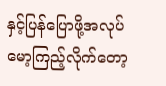နှင့်ပြန်ပြောဖို့အလုပ် မော့ကြည့်လိုက်တော့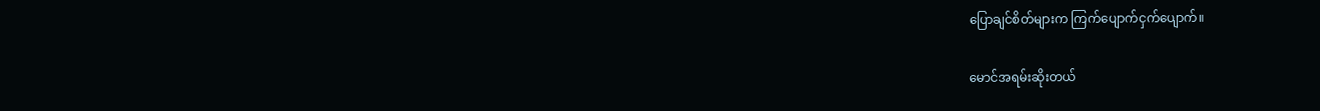ပြောချင်စိတ်များက ကြက်ပျောက်ငှက်ပျောက်။

မောင်အရမ်းဆိုးတယ်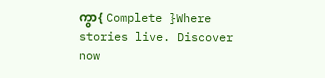ကွာ{ Complete }Where stories live. Discover now